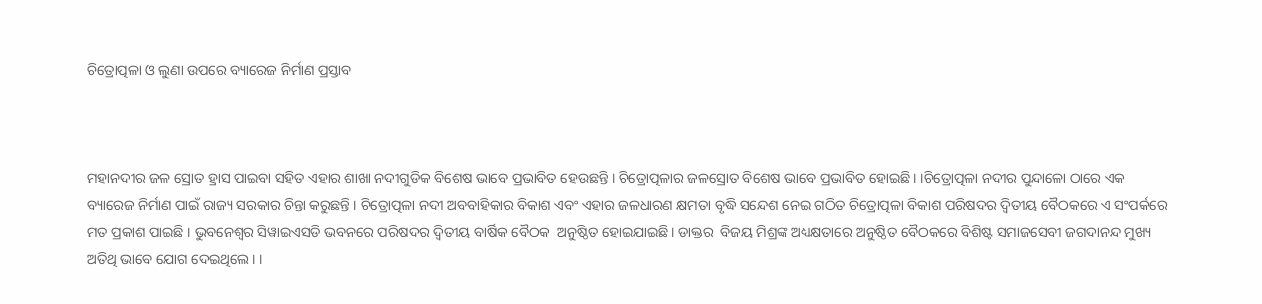ଚିତ୍ରୋତ୍ପଳା ଓ ଲୁଣା ଉପରେ ବ୍ୟାରେଜ ନିର୍ମାଣ ପ୍ରସ୍ତାବ



ମହାନଦୀର ଜଳ ସ୍ରୋତ ହ୍ରାସ ପାଇବା ସହିତ ଏହାର ଶାଖା ନଦୀଗୁଡିକ ବିଶେଷ ଭାବେ ପ୍ରଭାବିତ ହେଉଛନ୍ତି । ଚିତ୍ରୋତ୍ପଳାର ଜଳସ୍ରୋତ ବିଶେଷ ଭାବେ ପ୍ରଭାବିତ ହୋଇଛି। ।ଚିତ୍ରୋତ୍ପଳା ନଦୀର ପୁନ୍ଦାଳୋ ଠାରେ ଏକ ବ୍ୟାରେଜ ନିର୍ମାଣ ପାଇଁ ରାଜ୍ୟ ସରକାର ଚିନ୍ତା କରୁଛନ୍ତି । ଚିତ୍ରୋତ୍ପଳା ନଦୀ ଅବବାହିକାର ବିକାଶ ଏବଂ ଏହାର ଜଳଧାରଣ କ୍ଷମତା ବୃଦ୍ଧି ସନ୍ଦେଶ ନେଇ ଗଠିତ ଚିତ୍ରୋତ୍ପଳା ବିକାଶ ପରିଷଦର ଦ୍ବିତୀୟ ବୈଠକରେ ଏ ସଂପର୍କରେ ମତ ପ୍ରକାଶ ପାଇଛି । ଭୁବନେଶ୍ବର ସିୱାଇଏସଡି ଭବନରେ ପରିଷଦର ଦ୍ବିତୀୟ ବାର୍ଷିକ ବୈଠକ  ଅନୁଷ୍ଠିତ ହୋଇଯାଇଛି। ଡାକ୍ତର  ବିଜୟ ମିଶ୍ରଙ୍କ ଅଧ୍ୟକ୍ଷତାରେ ଅନୁଷ୍ଠିତ ବୈଠକରେ ବିଶିଷ୍ଟ ସମାଜସେବୀ ଜଗଦାନନ୍ଦ ମୁଖ୍ୟ ଅତିଥି ଭାବେ ଯୋଗ ଦେଇଥିଲେ। ।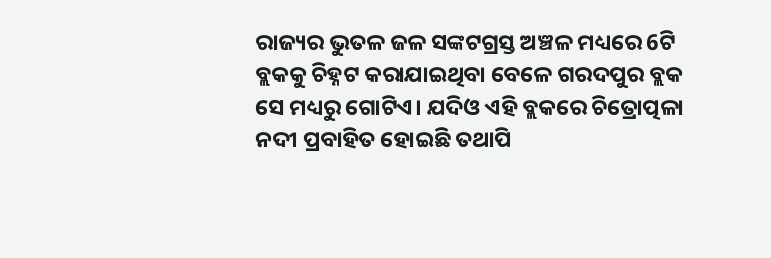ରାଜ୍ୟର ଭୁତଳ ଜଳ ସଙ୍କଟଗ୍ରସ୍ତ ଅଞ୍ଚଳ ମଧ୍ୟରେ 6ଟି ବ୍ଲକକୁ ଚିହ୍ନଟ କରାଯାଇଥିବା ବେଳେ ଗରଦପୁର ବ୍ଲକ ସେ ମଧ୍ୟରୁ ଗୋଟିଏ। ଯଦିଓ ଏହି ବ୍ଲକରେ ଚିତ୍ରୋତ୍ପଳା ନଦୀ ପ୍ରବାହିତ ହୋଇଛି ତଥାପି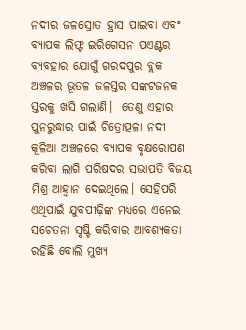ନଦୀର ଜଳସ୍ରୋତ ହ୍ରାସ ପାଇବା ଏବଂ ବ୍ୟାପକ ଲିଫ୍ଟ ଇରିଗେସନ ପଏଣ୍ଟର ବ୍ୟବହାର ଯୋଗୁଁ ଗରଦପୁର ବ୍ଲକ ଅଞ୍ଚଳର ଭୂତଳ ଜଳସ୍ତର ସଙ୍କଟଜନକ ସ୍ତରକୁ ଖସି ଗଲାଣି।  ତେଣୁ ଏହାର ପୁନରୁଦ୍ଧାର ପାଇଁ ଚିତ୍ରୋତ୍ପଳା ନଦୀ କୂଳିଆ ଅଞ୍ଚଳରେ ବ୍ୟାପକ ବୃକ୍ଷରୋପଣ କରିବା ଲାଗି ପରିଷଦର ସଭାପତି ବିଜୟ ମିଶ୍ର ଆହ୍ବାନ ଦେଇଥିଲେ। ସେହିପରି ଏଥିପାଇଁ ଯୁବପୀଢ଼ିଙ୍କ ମଧ୍ୟରେ ଏନେଇ ସଚେତନା ସୃଷ୍ଟି କରିବାର ଆବଶ୍ୟକତା ରହିଛି ବୋଲି ମୁଖ୍ୟ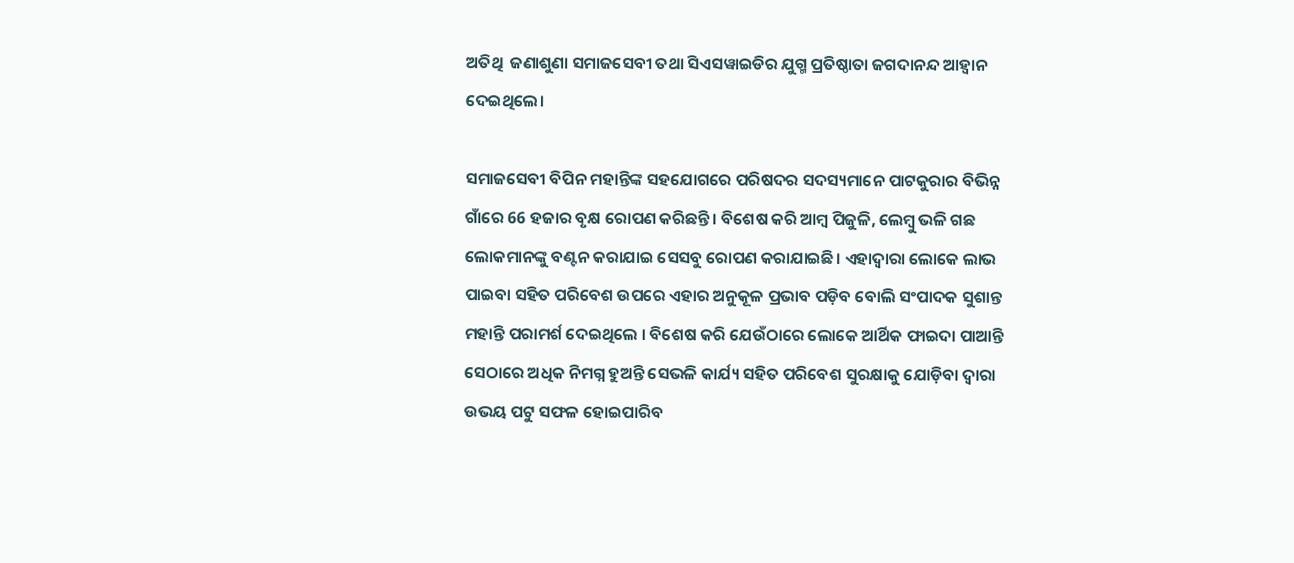ଅତିଥି  ଜଣାଶୁଣା ସମାଜସେବୀ ତଥା ସିଏସୱାଇଡିର ଯୁଗ୍ମ ପ୍ରତିଷ୍ଠାତା ଜଗଦାନନ୍ଦ ଆହ୍ବାନ ଦେଇଥିଲେ।

ସମାଜସେବୀ ବିପିନ ମହାନ୍ତିଙ୍କ ସହଯୋଗରେ ପରିଷଦର ସଦସ୍ୟମାନେ ପାଟକୁରାର ବିଭିନ୍ନ ଗାଁରେ 66 ହଜାର ବୃକ୍ଷ ରୋପଣ କରିଛନ୍ତି। ବିଶେଷ କରି ଆମ୍ବ ପିଜୁଳି, ଲେମ୍ବୁ ଭଳି ଗଛ ଲୋକମାନଙ୍କୁ ବଣ୍ଟନ କରାଯାଇ ସେସବୁ ରୋପଣ କରାଯାଇଛି। ଏହାଦ୍ବାରା ଲୋକେ ଲାଭ ପାଇବା ସହିତ ପରିବେଶ ଉପରେ ଏହାର ଅନୁକୂଳ ପ୍ରଭାବ ପଡ଼ିବ ବୋଲି ସଂପାଦକ ସୁଶାନ୍ତ ମହାନ୍ତି ପରାମର୍ଶ ଦେଇଥିଲେ । ବିଶେଷ କରି ଯେଉଁଠାରେ ଲୋକେ ଆର୍ଥିକ ଫାଇଦା ପାଆନ୍ତି ସେଠାରେ ଅଧିକ ନିମଗ୍ନ ହୁଅନ୍ତି ସେଭଳି କାର୍ଯ୍ୟ ସହିତ ପରିବେଶ ସୁରକ୍ଷାକୁ ଯୋଡ଼ିବା ଦ୍ବାରା ଉଭୟ ପଟୁ ସଫଳ ହୋଇପାରିବ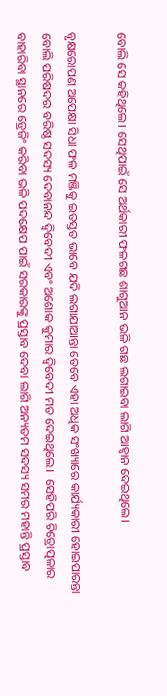ବୋଲି ସେ କହିଥିଲେ। ସେଥିପାଇଁ ସେ ଅର୍ଥକାରୀ ଫଳଗଛ ଶାଗୁଆନ ଭଳି ଗଛ ଲଗାଇବା ଲାଗି ଆହ୍ବାନ ଦେଇଥିଲେ।

ବୃକ୍ଷରୋପଣ ଅପେକ୍ଷା ସିଧା ଫଳ ମଞ୍ଜିକୁ ଇତସ୍ତତ ଭାବେ ଯଦି ଲଗାଯାଆନ୍ତା ତେବେ ଏହା ଅଧିକ ସଂଖ୍ୟାରେ କାର୍ଯ୍ୟକାରୀ ହୋଇପାରନ୍ତା ବୋଲି ପରିଷଦର ବରିଷ୍ଠ ସଦସ୍ୟ ଦେବାନନ୍ଦ ଦ୍ବିବେଦୀ ଏବଂ ଅଶୋକ କୁମାର ଦ୍ବିବେଦୀ ମତ ଦେଇଥିଲେ।  ସେହିପରି ଚିତ୍ରୋତ୍ପଳାର ବାହାରିବା ସ୍ଥାନରେ ଡ୍ରେଜିଂ କରିବା ଭଳି ପଦକ୍ଷେପ ପାଇଁ ସରକାରଙ୍କୁ ପ୍ରସ୍ତାବ ଦେବା ଲାଗି ଅନ୍ୟତମ ସଦସ୍ୟ ସମର ମହାନ୍ତି ପ୍ରସ୍ତାବ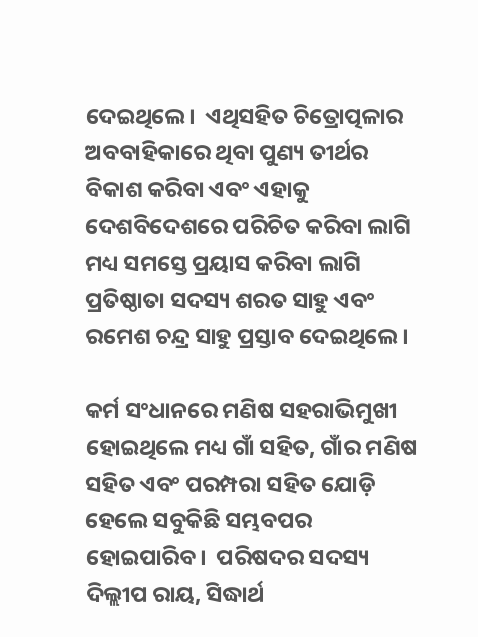ଦେଇଥିଲେ।  ଏଥିସହିତ ଚିତ୍ରୋତ୍ପଳାର ଅବବାହିକାରେ ଥିବା ପୁଣ୍ୟ ତୀର୍ଥର ବିକାଶ କରିବା ଏବଂ ଏହାକୁ ଦେଶବିଦେଶରେ ପରିଚିତ କରିବା ଲାଗି ମଧ୍ୟ ସମସ୍ତେ ପ୍ରୟାସ କରିବା ଲାଗି ପ୍ରତିଷ୍ଠାତା ସଦସ୍ୟ ଶରତ ସାହୁ ଏବଂ ରମେଶ ଚନ୍ଦ୍ର ସାହୁ ପ୍ରସ୍ତାବ ଦେଇଥିଲେ।

କର୍ମ ସଂଧାନରେ ମଣିଷ ସହରାଭିମୁଖୀ ହୋଇଥିଲେ ମଧ୍ୟ ଗାଁ ସହିତ, ଗାଁର ମଣିଷ ସହିତ ଏବଂ ପରମ୍ପରା ସହିତ ଯୋଡ଼ି ହେଲେ ସବୁକିଛି ସମ୍ଭବପର ହୋଇପାରିବ।  ପରିଷଦର ସଦସ୍ୟ ଦିଲ୍ଲୀପ ରାୟ, ସିଦ୍ଧାର୍ଥ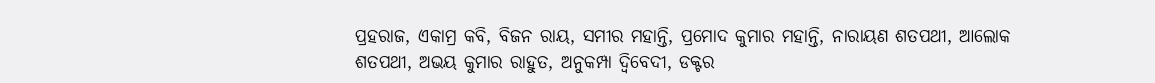ପ୍ରହରାଜ, ଏକାମ୍ର କବି, ବିଜନ ରାୟ, ସମୀର ମହାନ୍ତି, ପ୍ରମୋଦ କୁମାର ମହାନ୍ତି, ନାରାୟଣ ଶତପଥୀ, ଆଲୋକ ଶତପଥୀ, ଅଭୟ କୁମାର ରାହୁତ, ଅନୁକମ୍ପା ଦ୍ବିବେଦୀ, ଡକ୍ଟର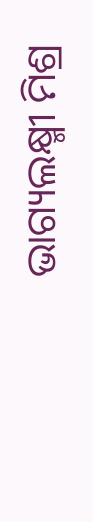ଭାଗ୍ୟଲକ୍ଷ୍ମୀ ମିଶ୍ର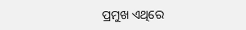ପ୍ରମୁଖ ଏଥିରେ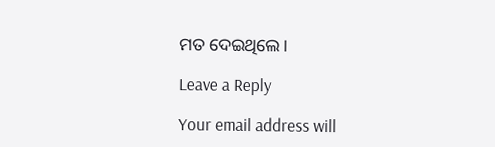ମତ ଦେଇଥିଲେ।

Leave a Reply

Your email address will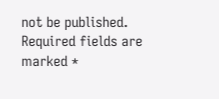not be published. Required fields are marked *